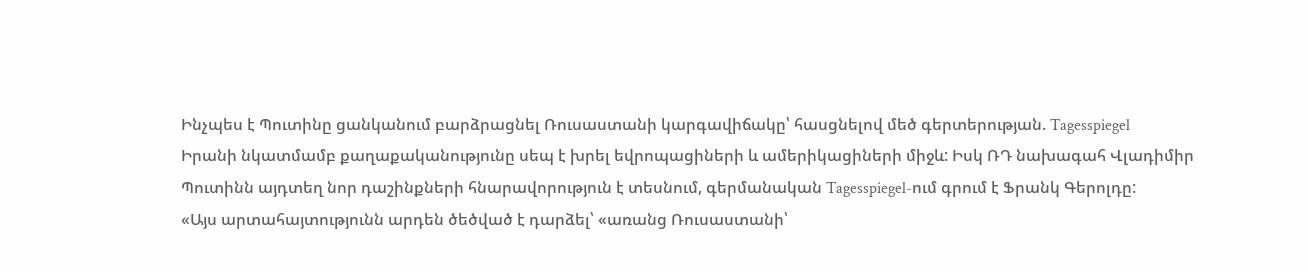Ինչպես է Պուտինը ցանկանում բարձրացնել Ռուսաստանի կարգավիճակը՝ հասցնելով մեծ գերտերության. Tagesspiegel
Իրանի նկատմամբ քաղաքականությունը սեպ է խրել եվրոպացիների և ամերիկացիների միջև: Իսկ ՌԴ նախագահ Վլադիմիր Պուտինն այդտեղ նոր դաշինքների հնարավորություն է տեսնում, գերմանական Tagesspiegel-ում գրում է Ֆրանկ Գերոլդը:
«Այս արտահայտությունն արդեն ծեծված է դարձել՝ «առանց Ռուսաստանի՝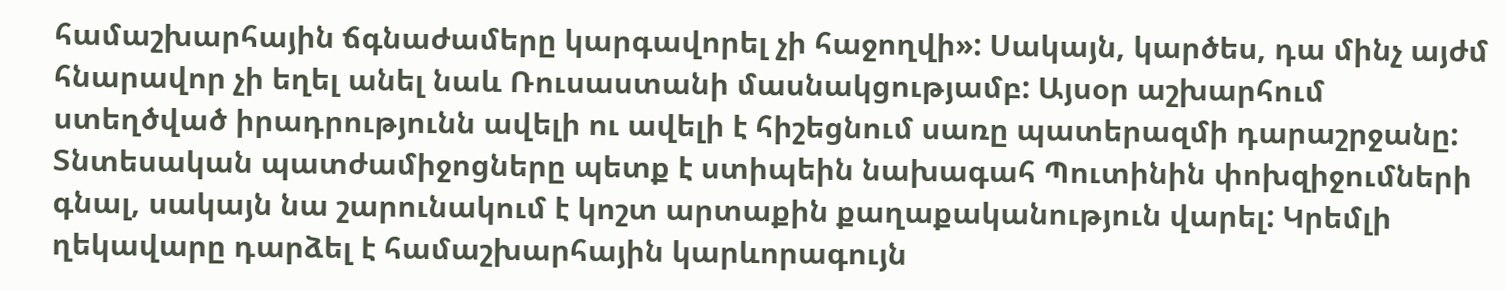համաշխարհային ճգնաժամերը կարգավորել չի հաջողվի»: Սակայն, կարծես, դա մինչ այժմ հնարավոր չի եղել անել նաև Ռուսաստանի մասնակցությամբ: Այսօր աշխարհում ստեղծված իրադրությունն ավելի ու ավելի է հիշեցնում սառը պատերազմի դարաշրջանը: Տնտեսական պատժամիջոցները պետք է ստիպեին նախագահ Պուտինին փոխզիջումների գնալ, սակայն նա շարունակում է կոշտ արտաքին քաղաքականություն վարել: Կրեմլի ղեկավարը դարձել է համաշխարհային կարևորագույն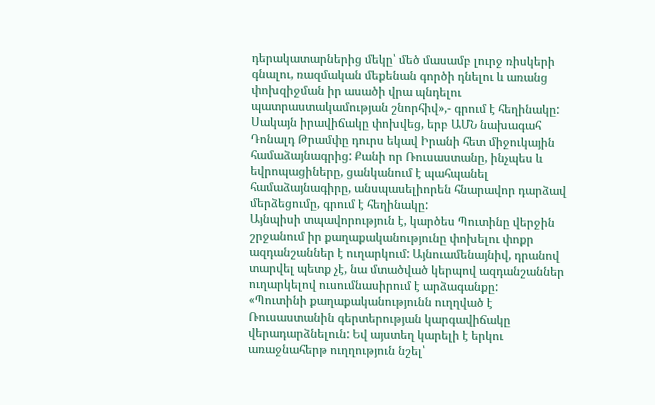դերակատարներից մեկը՝ մեծ մասամբ լուրջ ռիսկերի գնալու, ռազմական մեքենան գործի դնելու և առանց փոխզիջման իր ասածի վրա պնդելու պատրաստակամության շնորհիվ»,- գրում է հեղինակը:
Սակայն իրավիճակը փոխվեց, երբ ԱՄՆ նախագահ Դոնալդ Թրամփը դուրս եկավ Իրանի հետ միջուկային համաձայնագրից: Քանի որ Ռուսաստանը, ինչպես և եվրոպացիները, ցանկանում է պահպանել համաձայնագիրը, անսպասելիորեն հնարավոր դարձավ մերձեցումը, գրում է հեղինակը:
Այնպիսի տպավորություն է, կարծես Պուտինը վերջին շրջանում իր քաղաքականությունը փոխելու փոքր ազդանշաններ է ուղարկում: Այնուամենայնիվ, դրանով տարվել պետք չէ, նա մտածված կերպով ազդանշաններ ուղարկելով ուսումնասիրում է արձագանքը:
«Պուտինի քաղաքականությունն ուղղված է Ռուսաստանին գերտերության կարգավիճակը վերադարձնելուն: Եվ այստեղ կարելի է երկու առաջնահերթ ուղղություն նշել՝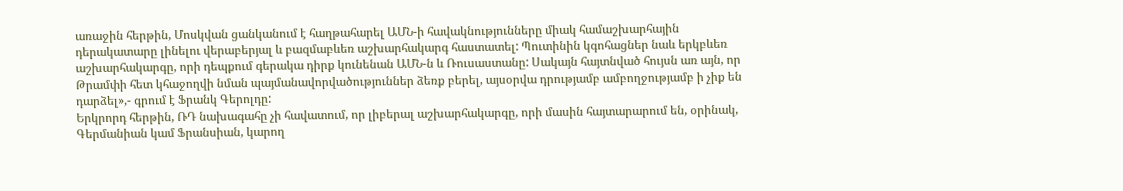առաջին հերթին, Մոսկվան ցանկանում է հաղթահարել ԱՄՆ-ի հավակնությունները միակ համաշխարհային դերակատարը լինելու վերաբերյալ և բազմաբևեռ աշխարհակարգ հաստատել: Պուտինին կգոհացներ նաև երկբևեռ աշխարհակարգը, որի դեպքում գերակա դիրք կունենան ԱՄՆ-ն և Ռուսաստանը: Սակայն հայտնված հույսն առ այն, որ Թրամփի հետ կհաջողվի նման պայմանավորվածություններ ձեռք բերել, այսօրվա դրությամբ ամբողջությամբ ի չիք են դարձել»,- գրում է Ֆրանկ Գերոլդը:
Երկրորդ հերթին, ՌԴ նախագահը չի հավատում, որ լիբերալ աշխարհակարգը, որի մասին հայտարարում են, օրինակ, Գերմանիան կամ Ֆրանսիան, կարող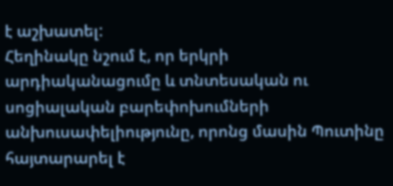է աշխատել:
Հեղինակը նշում է, որ երկրի արդիականացումը և տնտեսական ու սոցիալական բարեփոխումների անխուսափելիությունը, որոնց մասին Պուտինը հայտարարել է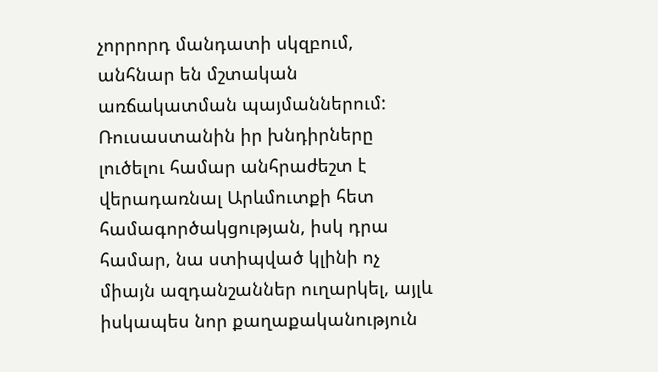չորրորդ մանդատի սկզբում, անհնար են մշտական առճակատման պայմաններում: Ռուսաստանին իր խնդիրները լուծելու համար անհրաժեշտ է վերադառնալ Արևմուտքի հետ համագործակցության, իսկ դրա համար, նա ստիպված կլինի ոչ միայն ազդանշաններ ուղարկել, այլև իսկապես նոր քաղաքականություն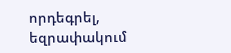որդեգրել, եզրափակում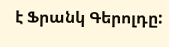է Ֆրանկ Գերոլդը: